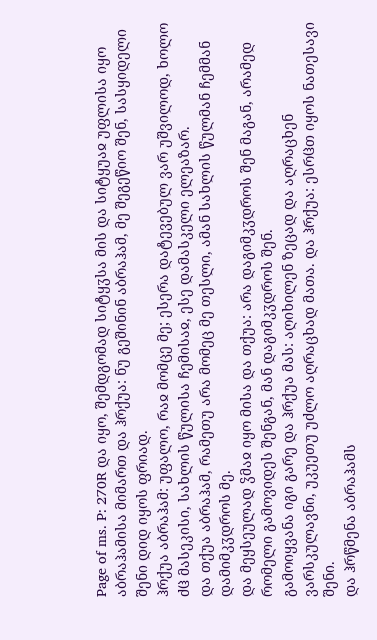Page of ms. P: 270R და იყო, შემდგომად სიტყჳსა მის და სიტყუაჲ უფლისა იყო აბრაჰამისა მიმართ და ჰრქუა: ნუ გეშინინ აბრაჰამ, მე შეგეწიო შენ, სასყიდელი შენი დიდ იყოს ფრიად.
ჰრქუა აბრაჰამ: უფალო, რაჲ მომცე მე; ესერა დატევებულ ვარ უშვილოდ, ხოლო ძჱ მასეკისი, სახლის წულისა ჩემისაჲ, ესე დამასკელი ელეაზარ.
და თქუა აბრაჰამ, რამეთუ არა მომეც მე თესლი, ამან სახლის წულმან ჩემმან დამიმკჳდროს მე.
და მეყსეულად ჴმაჲ იყო მისა და თქუა: არა დაგიმკჳდროს შენ მაგან, არამედ რომელი გამოვიდეს შენგან, მან დაგიმკჳდროს შენ.
გამოიყვანა იგი გარე და ჰრქუა მას: აღიხილენ ზეცად და აღრაცხენ ვარსკულავნი, უკუეთუ უძლო აღრაცხად მათა. და ჰრქუა: ესრჱთ იყოს ნათესავი შენი.
და ჰრწმენა აბრაჰამს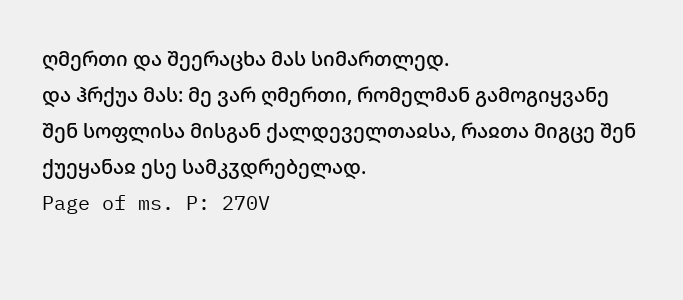ღმერთი და შეერაცხა მას სიმართლედ.
და ჰრქუა მას: მე ვარ ღმერთი, რომელმან გამოგიყვანე შენ სოფლისა მისგან ქალდეველთაჲსა, რაჲთა მიგცე შენ ქუეყანაჲ ესე სამკჳდრებელად.
Page of ms. P: 270V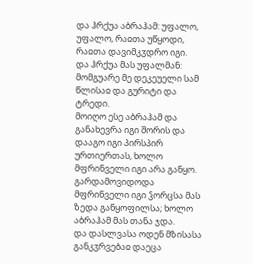და ჰრქუა აბრაჰამ: უფალო, უფალო, რაჲთა უწყოდი, რაჲთა დავიმკჳდრო იგი.
და ჰრქუა მას უფალმან: მომგუარე მე დეკეუელი სამ წლისაჲ და გურიტი და ტრედი.
მოიღო ესე აბრაჰამ და განახევრა იგი შორის და დააგო იგი პირსპირ ურთიერთას, ხოლო მფრინველი იგი არა განყო.
გარდამოვიდოდა მფრინველი იგი ჴორცსა მას ზედა განყოფილსა; ხოლო აბრაჰამ მას თანა ჯდა.
და დასლვასა ოდენ მზისასა განკჳრვებაჲ დაეცა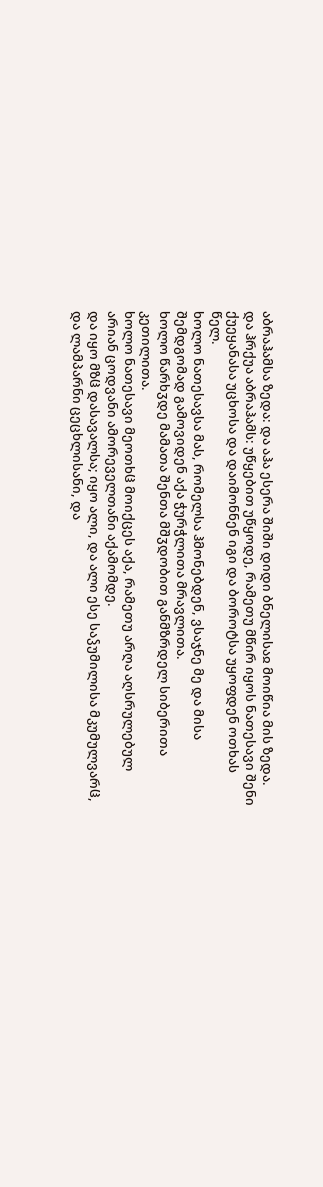აბრაჰამსა ზედა: და აჰა ესერა შიში დიდი ბნელისაჲ მოიწია მის ზედა.
და ჰრქუა აბრაჰამს: უწყებით უწყოდე, რამეთუ მწირ იყოს ნათესავი შენი ქუეყანასა უცხოსა და დაიმონნენ იგი და ბოროტსა უყოფდენ ოთხას წელ.
ხოლო ნათესავსა მას, რომელსა ჰმონებდენ, ვსაჯნე მე და მისა შემდგომად გამოვიდენ აქა ჭურჭლითა მრავლითა.
ხოლო წარხჳდე მამათა შენთა მშჳდობით განმზრდელ სიბერითა კეთილითა.
ხოლო ნათესავი მეოთხჱ მოიქცეს აქა, რამეთუ არღა აღსრულებულ არიან ცოდვანი ამორეველთანი აქამომდე.
და იყო მზჱ დასავალსა; იყო ალი, და ალი ესე საჴუმილისა მკუმულვარჱ, და ლამპარნი ცეცხლისანი, და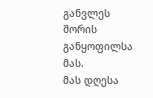განვლეს შორის განყოფილსა მას.
მას დღესა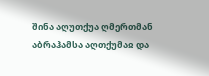შინა აღუთქუა ღმერთმან აბრაჰამსა აღთქუმაჲ და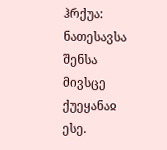ჰრქუა: ნათესავსა შენსა მივსცე ქუეყანაჲ ესე.